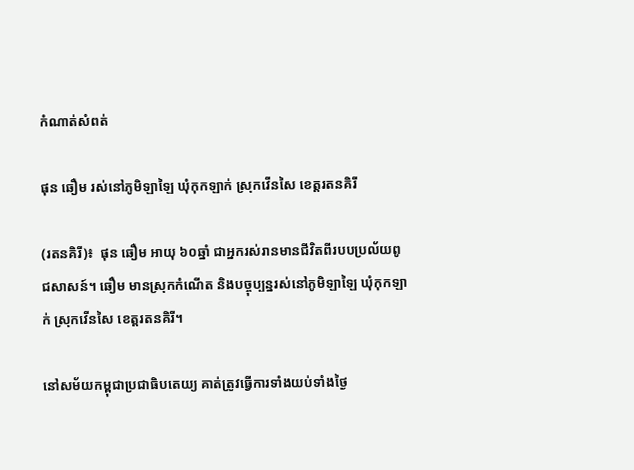កំណាត់សំពត់

ផុន ឆឿម រស់នៅភូមិឡាឡៃ ឃុំកុកឡាក់ ស្រុកវើនសៃ ខេត្តរតនគិរី

(រតនគិរី)៖  ផុន ឆឿម អាយុ ៦០ឆ្នាំ ជាអ្នករស់រានមានជីវិតពីរបបប្រល័យពូជសាសន៍។ ឆឿម មានស្រុកកំណើត និងបច្ចុប្បន្នរស់នៅភូមិឡាឡៃ ឃុំកុកឡាក់ ស្រុកវើនសៃ ខេត្តរតនគិរី។

នៅសម័យកម្ពុជាប្រជាធិបតេយ្យ គាត់ត្រូវធ្វើការទាំងយប់ទាំងថ្ងៃ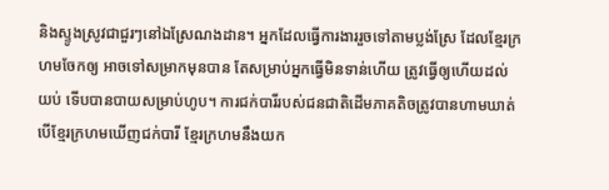និងស្ទូងស្រូវជាជួរៗនៅឯស្រែណងដាន។ អ្នកដែលធ្វើការងាររួចទៅតាមប្លង់ស្រែ ដែលខ្មែរក្រហមចែកឲ្យ អាចទៅសម្រាកមុនបាន តែសម្រាប់អ្នកធ្វើមិនទាន់ហើយ ត្រូវធ្វើឲ្យហើយដល់យប់ ទើបបានបាយសម្រាប់ហូប។ ការជក់បារីរបស់ជនជាតិដើមភាគតិចត្រូវបានហាមឃាត់ បើខ្មែរក្រហមឃើញជក់បារី ខ្មែរក្រហមនឹងយក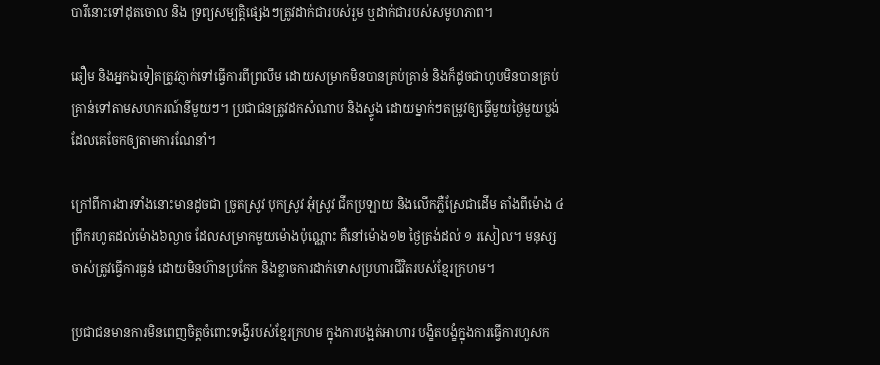បារីនោះទៅដុតចោល និង ទ្រព្យសម្បត្តិផ្សេងៗត្រូវដាក់ជារបស់រួម ឬដាក់ជារបស់សមូហភាព។

ឆឿម និងអ្នកឯទៀតត្រូវភ្ញាក់ទៅធ្វើការពីព្រលឹម ដោយសម្រាកមិនបានគ្រប់គ្រាន់ និងក៏ដូចជាហូបមិនបានគ្រប់គ្រាន់ទៅតាមសហករណ៍នីមួយៗ។ ប្រជាជនត្រូវដកសំណាប និងស្ទូង ដោយម្នាក់ៗតម្រូវឲ្យធ្វើមួយថ្ងៃមួយប្លង់ដែលគេចែកឲ្យតាមការណែនាំ។

ក្រៅពីការងារទាំងនោះមានដូចជា ច្រូតស្រូវ បុកស្រូវ អុំស្រូវ ជីកប្រឡាយ និងលើកភ្លឺស្រែជាដើម តាំងពីម៉ោង ៤ ព្រឹករហូតដល់ម៉ោង៦ល្ងាច ដែលសម្រាកមួយម៉ោងប៉ុណ្ណោះ គឺនៅម៉ោង១២ ថ្ងៃត្រង់ដល់ ១ រសៀល។ មនុស្សចាស់ត្រូវធ្វើការធ្ងន់ ដោយមិនហ៊ានប្រកែក និងខ្លាចការដាក់ទោសប្រហារជីវិតរបស់ខ្មែរក្រហម។

ប្រជាជនមានការមិនពេញចិត្តចំពោះទង្វើរបស់ខ្មែរក្រហម ក្នុងការបង្អត់អាហារ បង្ខិតបង្ខំក្នុងការធ្វើការហួសក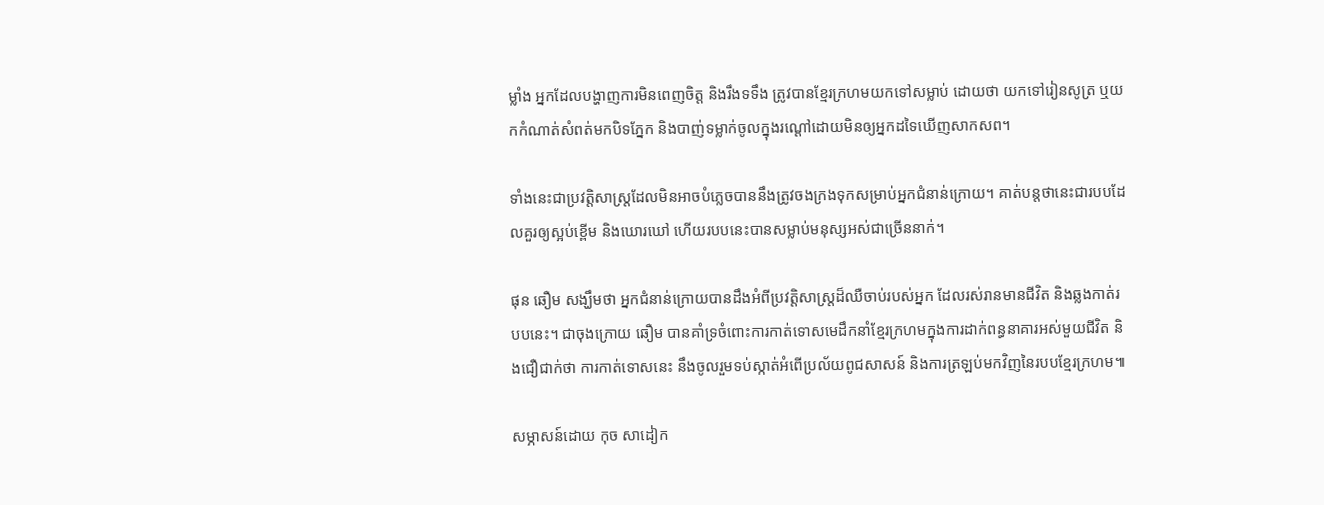ម្លាំង អ្នកដែលបង្ហាញការមិនពេញចិត្ត និងរឹងទទឹង ត្រូវបានខ្មែរក្រហមយកទៅសម្លាប់ ដោយថា យកទៅរៀនសូត្រ ឬយកកំណាត់សំពត់មកបិទភ្នែក និងបាញ់ទម្លាក់ចូលក្នុងរណ្ដៅដោយមិនឲ្យអ្នកដទៃឃើញសាកសព។

ទាំងនេះជាប្រវត្តិសាស្ត្រដែលមិនអាចបំភ្លេចបាននឹងត្រូវចងក្រងទុកសម្រាប់អ្នកជំនាន់ក្រោយ។ គាត់បន្តថានេះជារបបដែលគួរឲ្យស្អប់ខ្ពើម និងឃោរឃៅ ហើយរបបនេះបានសម្លាប់មនុស្សអស់ជាច្រើននាក់។

ផុន ឆឿម សង្ឃឹមថា អ្នកជំនាន់ក្រោយបានដឹងអំពីប្រវត្តិសាស្ត្រដ៏ឈឺចាប់របស់អ្នក ដែលរស់រានមានជីវិត និងឆ្លងកាត់របបនេះ។ ជាចុងក្រោយ ឆឿម បានគាំទ្រចំពោះការកាត់ទោសមេដឹកនាំខ្មែរក្រហមក្នុងការដាក់ពន្ធនាគារអស់មួយជីវិត និងជឿជាក់ថា ការកាត់ទោសនេះ នឹងចូលរួមទប់ស្កាត់អំពើប្រល័យពូជសាសន៍ និងការត្រឡប់មកវិញនៃរបបខ្មែរក្រហម៕

សម្ភាសន៍ដោយ កុច សាដៀក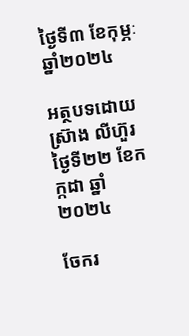ថ្ងៃទី៣ ខែកុម្ភៈ ឆ្នាំ២០២៤

អត្ថបទដោយ ស្រ៊ាង លីហ៊ួរ ថ្ងៃទី២២ ខែកក្កដា ឆ្នាំ២០២៤

ចែករ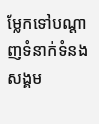ម្លែកទៅបណ្តាញទំនាក់ទំនងសង្គម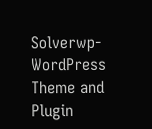Solverwp- WordPress Theme and Plugin